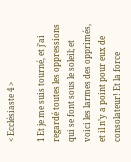< Ecclésiaste 4 >

1 Et je me suis tourné, et j’ai regardé toutes les oppressions qui se font sous le soleil; et voici les larmes des opprimés, et il n’y a point pour eux de consolateur! Et la force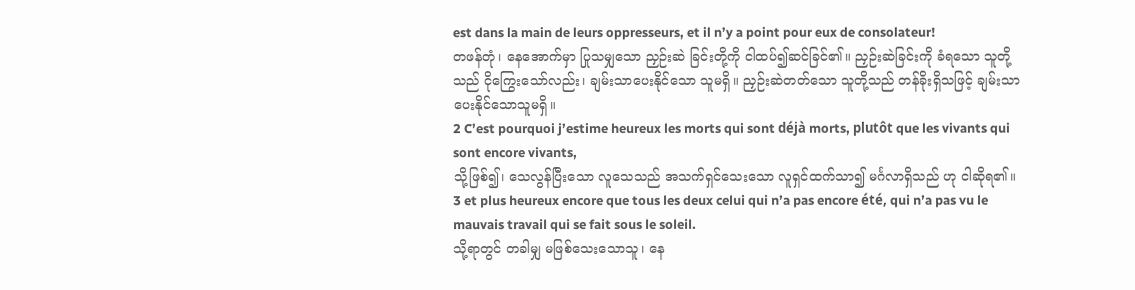est dans la main de leurs oppresseurs, et il n’y a point pour eux de consolateur!
တဖန်တုံ၊ နေအောက်မှာ ပြုသမျှသော ညှဉ်းဆဲ ခြင်းတို့ကို ငါထပ်၍ဆင်ခြင်၏။ ညှဉ်းဆဲခြင်းကို ခံရသော သူတို့သည် ငိုကြွေးသော်လည်း၊ ချမ်းသာပေးနိုင်သော သူမရှိ။ ညှဉ်းဆဲတတ်သော သူတို့သည် တန်ခိုးရှိသဖြင့် ချမ်းသာပေးနိုင်သောသူမရှိ။
2 C’est pourquoi j’estime heureux les morts qui sont déjà morts, plutôt que les vivants qui sont encore vivants,
သို့ဖြစ်၍၊ သေလွန်ပြီးသော လူသေသည် အသက်ရှင်သေးသော လူရှင်ထက်သာ၍ မင်္ဂလာရှိသည် ဟု ငါဆိုရ၏။
3 et plus heureux encore que tous les deux celui qui n’a pas encore été, qui n’a pas vu le mauvais travail qui se fait sous le soleil.
သို့ရာတွင် တခါမျှ မဖြစ်သေးသောသူ၊ နေ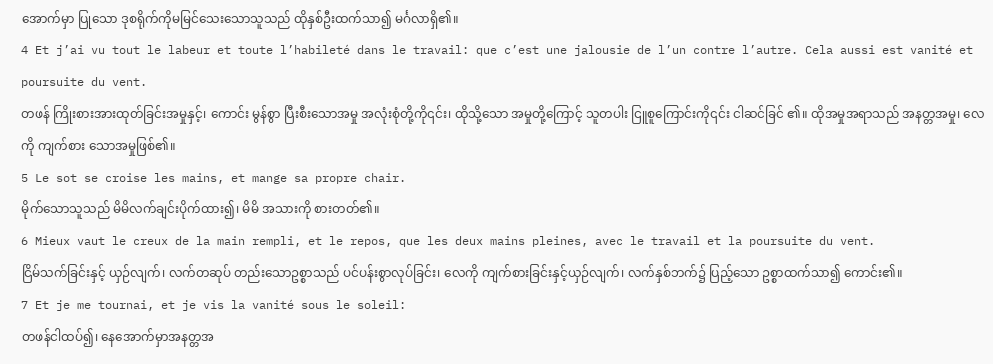အောက်မှာ ပြုသော ဒုစရိုက်ကိုမမြင်သေးသောသူသည် ထိုနှစ်ဦးထက်သာ၍ မင်္ဂလာရှိ၏။
4 Et j’ai vu tout le labeur et toute l’habileté dans le travail: que c’est une jalousie de l’un contre l’autre. Cela aussi est vanité et poursuite du vent.
တဖန် ကြိုးစားအားထုတ်ခြင်းအမှုနှင့်၊ ကောင်း မွန်စွာ ပြီးစီးသောအမှု အလုံးစုံတို့ကို၎င်း၊ ထိုသို့သော အမှုတို့ကြောင့် သူတပါး ငြူစူကြောင်းကို၎င်း ငါဆင်ခြင် ၏။ ထိုအမှုအရာသည် အနတ္တအမှု၊ လေကို ကျက်စား သောအမှုဖြစ်၏။
5 Le sot se croise les mains, et mange sa propre chair.
မိုက်သောသူသည် မိမိလက်ချင်းပိုက်ထား၍၊ မိမိ အသားကို စားတတ်၏။
6 Mieux vaut le creux de la main rempli, et le repos, que les deux mains pleines, avec le travail et la poursuite du vent.
ငြိမ်သက်ခြင်းနှင့် ယှဉ်လျက်၊ လက်တဆုပ် တည်းသောဥစ္စာသည် ပင်ပန်းစွာလုပ်ခြင်း၊ လေကို ကျက်စားခြင်းနှင့်ယှဉ်လျက်၊ လက်နှစ်ဘက်၌ ပြည့်သော ဥစ္စာထက်သာ၍ ကောင်း၏။
7 Et je me tournai, et je vis la vanité sous le soleil:
တဖန်ငါထပ်၍၊ နေအောက်မှာအနတ္တအ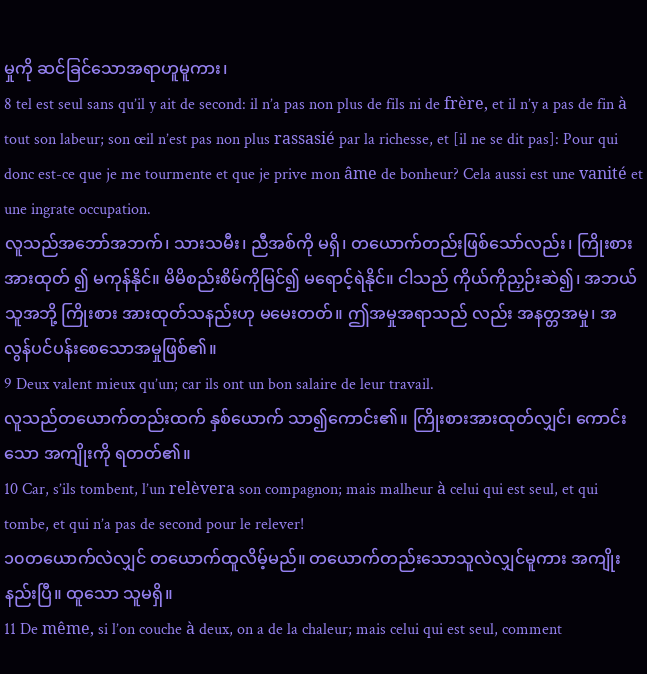မှုကို ဆင်ခြင်သောအရာဟူမူကား၊
8 tel est seul sans qu’il y ait de second: il n’a pas non plus de fils ni de frère, et il n’y a pas de fin à tout son labeur; son œil n’est pas non plus rassasié par la richesse, et [il ne se dit pas]: Pour qui donc est-ce que je me tourmente et que je prive mon âme de bonheur? Cela aussi est une vanité et une ingrate occupation.
လူသည်အဘော်အဘက်၊ သားသမီး၊ ညီအစ်ကို မရှိ၊ တယောက်တည်းဖြစ်သော်လည်း၊ ကြိုးစားအားထုတ် ၍ မကုန်နိုင်။ မိမိစည်းစိမ်ကိုမြင်၍ မရောင့်ရဲနိုင်။ ငါသည် ကိုယ်ကိုညှဉ်းဆဲ၍၊ အဘယ်သူအဘို့ ကြိုးစား အားထုတ်သနည်းဟု မမေးတတ်။ ဤအမှုအရာသည် လည်း အနတ္တအမှု၊ အလွန်ပင်ပန်းစေသောအမှုဖြစ်၏။
9 Deux valent mieux qu’un; car ils ont un bon salaire de leur travail.
လူသည်တယောက်တည်းထက် နှစ်ယောက် သာ၍ကောင်း၏။ ကြိုးစားအားထုတ်လျှင်၊ ကောင်းသော အကျိုးကို ရတတ်၏။
10 Car, s’ils tombent, l’un relèvera son compagnon; mais malheur à celui qui est seul, et qui tombe, et qui n’a pas de second pour le relever!
၁၀တယောက်လဲလျှင် တယောက်ထူလိမ့်မည်။ တယောက်တည်းသောသူလဲလျှင်မူကား အကျိုးနည်းပြီ။ ထူသော သူမရှိ။
11 De même, si l’on couche à deux, on a de la chaleur; mais celui qui est seul, comment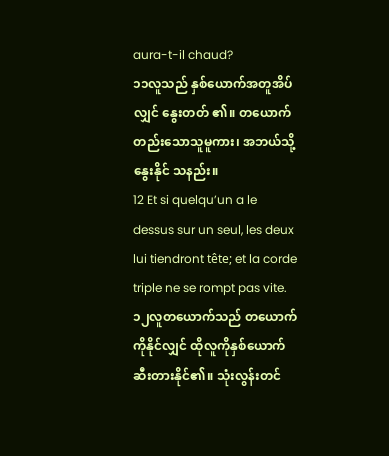aura-t-il chaud?
၁၁လူသည် နှစ်ယောက်အတူအိပ်လျှင် နွေးတတ် ၏။ တယောက်တည်းသောသူမူကား၊ အဘယ်သို့ နွေးနိုင် သနည်း။
12 Et si quelqu’un a le dessus sur un seul, les deux lui tiendront tête; et la corde triple ne se rompt pas vite.
၁၂လူတယောက်သည် တယောက်ကိုနိုင်လျှင် ထိုလူကိုနှစ်ယောက် ဆီးတားနိုင်၏။ သုံးလွန်းတင်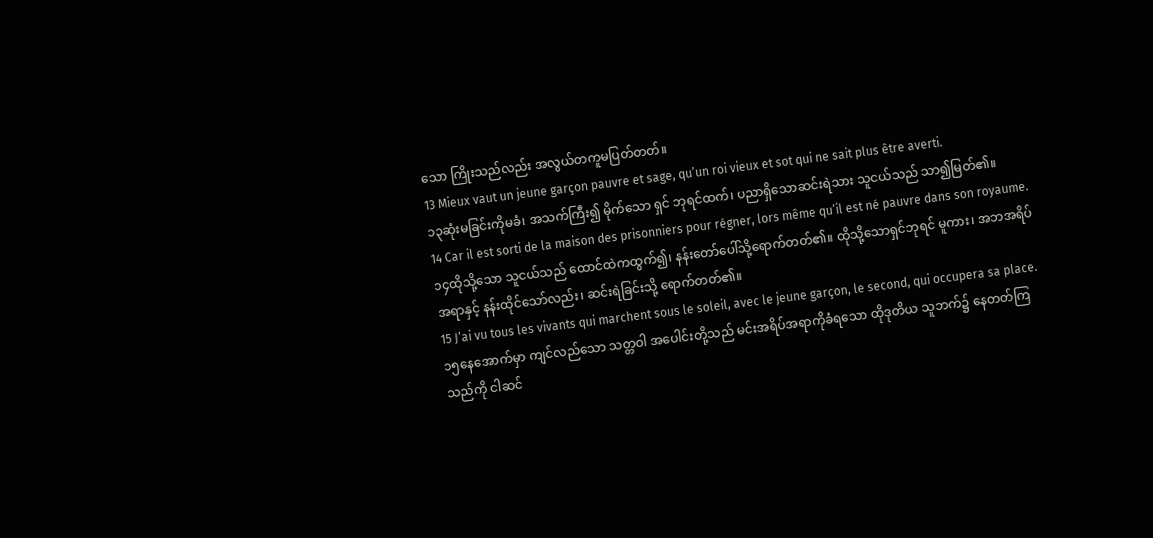သော ကြိုးသည်လည်း အလွယ်တကူမပြတ်တတ်။
13 Mieux vaut un jeune garçon pauvre et sage, qu’un roi vieux et sot qui ne sait plus être averti.
၁၃ဆုံးမခြင်းကိုမခံ၊ အသက်ကြီး၍ မိုက်သော ရှင် ဘုရင်ထက်၊ ပညာရှိသောဆင်းရဲသား သူငယ်သည် သာ၍မြတ်၏။
14 Car il est sorti de la maison des prisonniers pour régner, lors même qu’il est né pauvre dans son royaume.
၁၄ထိုသို့သော သူငယ်သည် ထောင်ထဲကထွက်၍၊ နန်းတော်ပေါ်သို့ရောက်တတ်၏။ ထိုသို့သောရှင်ဘုရင် မူကား၊ အဘအရိပ်အရာနှင့် နန်းထိုင်သော်လည်း၊ ဆင်းရဲခြင်းသို့ ရောက်တတ်၏။
15 J’ai vu tous les vivants qui marchent sous le soleil, avec le jeune garçon, le second, qui occupera sa place.
၁၅နေအောက်မှာ ကျင်လည်သော သတ္တဝါ အပေါင်းတို့သည် မင်းအရိပ်အရာကိုခံရသော ထိုဒုတိယ သူဘက်၌ နေတတ်ကြသည်ကို ငါဆင်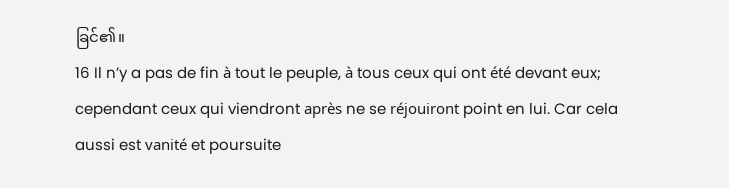ခြင်၏။
16 Il n’y a pas de fin à tout le peuple, à tous ceux qui ont été devant eux; cependant ceux qui viendront après ne se réjouiront point en lui. Car cela aussi est vanité et poursuite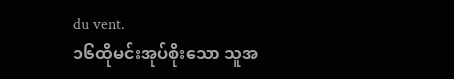du vent.
၁၆ထိုမင်းအုပ်စိုးသော သူအ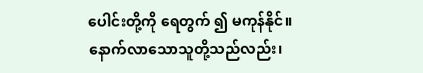ပေါင်းတို့ကို ရေတွက် ၍ မကုန်နိုင်။ နောက်လာသောသူတို့သည်လည်း၊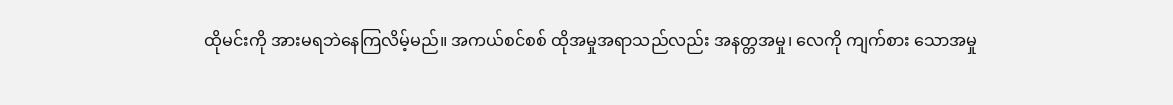ထိုမင်းကို အားမရဘဲနေကြလိမ့်မည်။ အကယ်စင်စစ် ထိုအမှုအရာသည်လည်း အနတ္တအမှု၊ လေကို ကျက်စား သောအမှု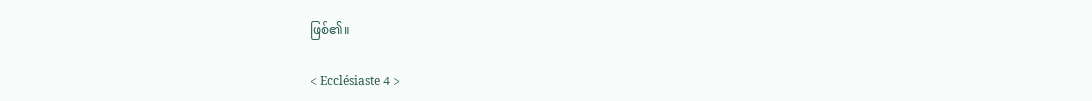ဖြစ်၏။

< Ecclésiaste 4 >